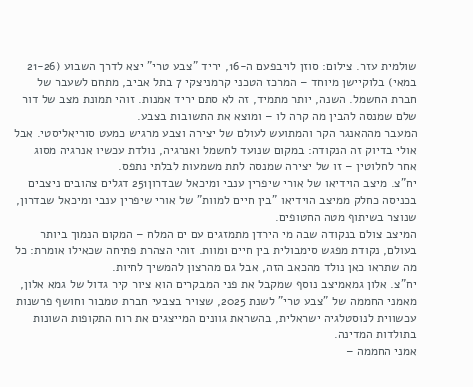שולמית עזר. צילום: סוזן לויבפעם ה-16, יריד "צבע טרי" יצא לדרך השבוע (21-26 במאי) בלוקיישן מיוחד – המרכז הטכני קרמניצקי 7 בתל אביב, מתחם לשעבר של חברת החשמל. השנה, יותר מתמיד, זה לא סתם יריד אמנות. זוהי תמונת מצב של דור שלם שמנסה להבין מה קרה לו – ומוצא את התשובות בצבע.
המעבר מההאנגר הקר והמתועש לעולם של יצירה וצבע מרגיש כמעט סוריאליסטי. אבל אולי בדיוק זה הנקודה: במקום שנועד לחשמל ואנרגיה, נולדת עכשיו אנרגיה מסוג אחר לחלוטין – זו של יצירה שמנסה לתת משמעות לבלתי נתפס.
יח"צ. מיצב הוידיאו של אורי שיפרין ענבי ומיכאל שבדרון251 דגלים צהובים ניצבים בכניסה כחלק ממיצב הוידיאו "בין חיים למוות" של אורי שיפרין ענבי ומיכאל שבדרון, שנוצר בשיתוף מטה החטופים.
המיצב צולם בנקודה שבה מי הירדן מתמזגים עם ים המלח – המקום הנמוך ביותר בעולם, נקודת מפגש סימבולית בין חיים ומוות. זוהי הצהרת פתיחה שכאילו אומרת: כל מה שתראו כאן נולד מהכאב הזה, אבל גם מהרצון להמשיך לחיות.
יח"צ. אלון גמאמיצב נוסף שמקבל את פני המבקרים הוא ציור קיר גדול של גמא אלון, מאמני החממה של "צבע טרי" לשנת 2025, שצויר בצבעי חברת טמבור וחושף פרשנות עכשווית לנוסטלגיה ישראלית, בהשראת גוונים המייצגים את רוח התקופות השונות בתולדות המדינה.
אמני החממה –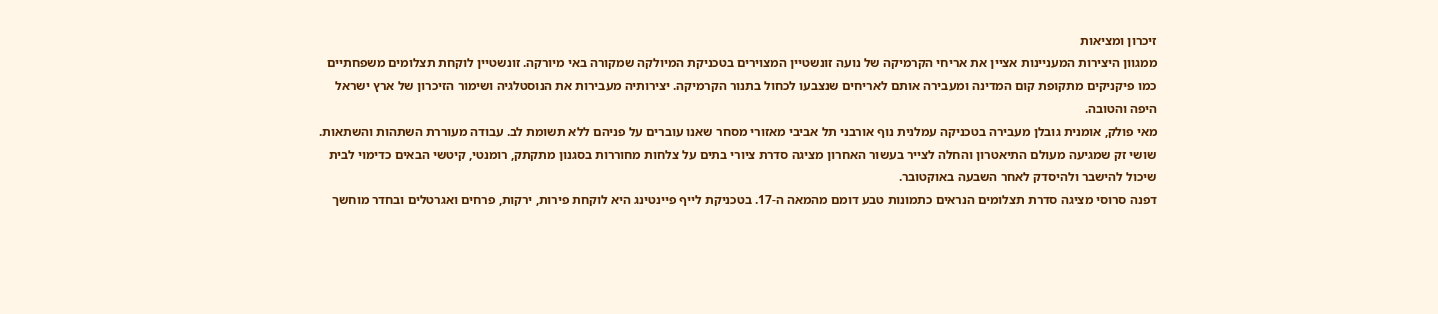זיכרון ומציאות
ממגוון היצירות המעניינות אציין את אריחי הקרמיקה של נועה זונשטיין המצוירים בטכניקת המיולקה שמקורה באי מיורקה. זונשטיין לוקחת תצלומים משפחתיים כמו פיקניקים מתקופת קום המדינה ומעבירה אותם לאריחים שנצבעו לכחול בתנור הקרמיקה. יצירותיה מעבירות את הנוסטלגיה ושימור הזיכרון של ארץ ישראל היפה והטובה.
מאי פולק, אומנית גובלן מעבירה בטכניקה עמלנית נוף אורבני תל אביבי מאזורי מסחר שאנו עוברים על פניהם ללא תשומת לב. עבודה מעוררת השתהות והשתאות.
שושי זק שמגיעה מעולם התיאטרון והחלה לצייר בעשור האחרון מציגה סדרת ציורי בתים על צלחות מחוררות בסגנון מתקתק, רומנטי, קיטשי הבאים כדימוי לבית שיכול להישבר ולהיסדק לאחר השבעה באוקטובר.
דפנה סרוסי מציגה סדרת תצלומים הנראים כתמונות טבע דומם מהמאה ה-17. בטכניקת לייף פיינטינג היא לוקחת פירות, ירקות, פרחים ואגרטלים ובחדר מוחשך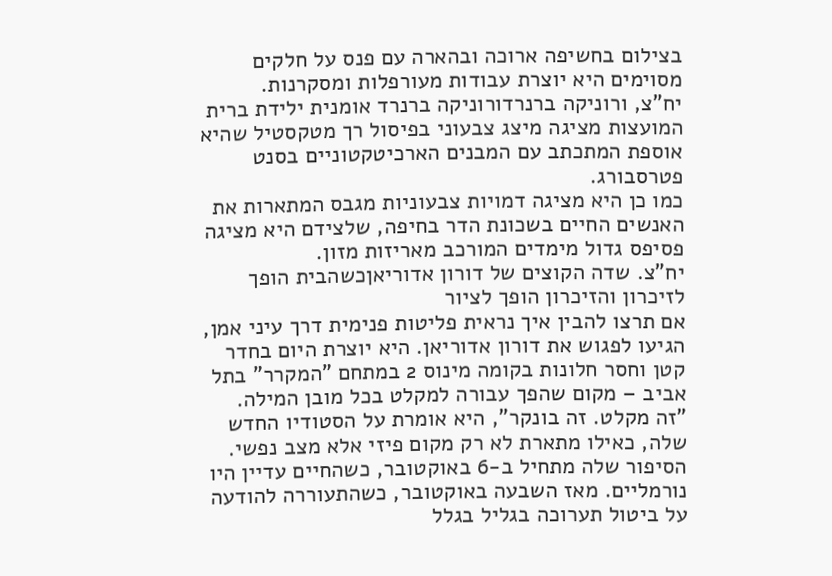בצילום בחשיפה ארוכה ובהארה עם פנס על חלקים מסוימים היא יוצרת עבודות מעורפלות ומסקרנות.
יח"צ, ורוניקה ברנרדורוניקה ברנרד אומנית ילידת ברית המועצות מציגה מיצג צבעוני בפיסול רך מטקסטיל שהיא אוספת המתכתב עם המבנים הארכיטקטוניים בסנט פטרסבורג.
כמו כן היא מציגה דמויות צבעוניות מגבס המתארות את האנשים החיים בשכונת הדר בחיפה, שלצידם היא מציגה פסיפס גדול מימדים המורכב מאריזות מזון.
יח"צ. שדה הקוצים של דורון אדוריאןכשהבית הופך לזיכרון והזיכרון הופך לציור
אם תרצו להבין איך נראית פליטות פנימית דרך עיני אמן, הגיעו לפגוש את דורון אדוריאן. היא יוצרת היום בחדר קטן וחסר חלונות בקומה מינוס 2 במתחם "המקרר" בתל אביב – מקום שהפך עבורה למקלט בכל מובן המילה. "זה מקלט. זה בונקר", היא אומרת על הסטודיו החדש שלה, כאילו מתארת לא רק מקום פיזי אלא מצב נפשי.
הסיפור שלה מתחיל ב-6 באוקטובר, כשהחיים עדיין היו נורמליים. מאז השבעה באוקטובר, כשהתעוררה להודעה על ביטול תערוכה בגליל בגלל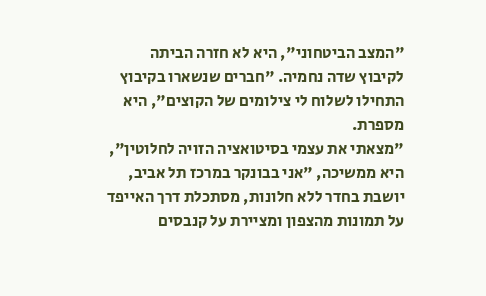"המצב הביטחוני", היא לא חזרה הביתה לקיבוץ שדה נחמיה. "חברים שנשארו בקיבוץ התחילו לשלוח לי צילומים של הקוצים", היא מספרת.
"מצאתי את עצמי בסיטואציה הזויה לחלוטין", היא ממשיכה, "אני בבונקר במרכז תל אביב, יושבת בחדר ללא חלונות, מסתכלת דרך האייפד על תמונות מהצפון ומציירת על קנבסים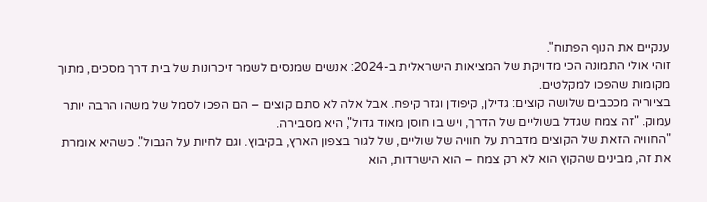ענקיים את הנוף הפתוח".
זוהי אולי התמונה הכי מדויקת של המציאות הישראלית ב-2024: אנשים שמנסים לשמר זיכרונות של בית דרך מסכים, מתוך מקומות שהפכו למקלטים.
בציוריה מככבים שלושה קוצים: גדילן, קיפודן וגזר קיפח. אבל אלה לא סתם קוצים – הם הפכו לסמל של משהו הרבה יותר עמוק. "זה צמח שגדל בשוליים של הדרך, ויש בו חוסן מאוד גדול", היא מסבירה.
"החוויה הזאת של הקוצים מדברת על חוויה של שוליים, של לגור בצפון הארץ, בקיבוץ. וגם לחיות על הגבול". כשהיא אומרת את זה, מבינים שהקוץ הוא לא רק צמח – הוא הישרדות, הוא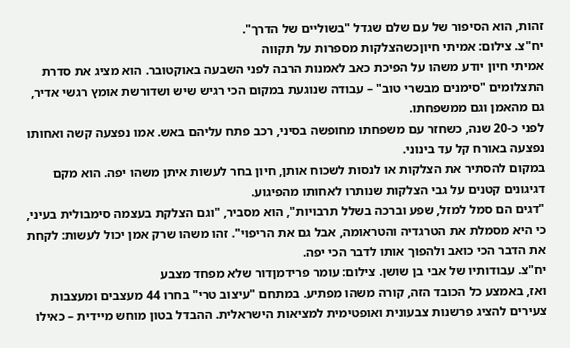זהות, הוא הסיפור של עם שלם שגדל "בשוליים של הדרך".
יח"צ. צילום: אמיתי חיוןכשהצלקות מספרות על תקווה
אמיתי חיון יודע משהו על הפיכת כאב לאמנות הרבה לפני השבעה באוקטובר. הוא מציג את סדרת התצלומים "סימנים מבשרי טוב" – עבודה שנוגעת במקום הכי רגיש שיש ושדורשת אומץ רגשי אדיר, גם מהאמן וגם ממשפחתו.
לפני כ-20 שנה, כשחזר עם משפחתו מחופשה בסיני, רכב פתח עליהם באש. אמו נפצעה קשה ואחותו נפצעה באורח קל עד בינוני.
במקום להסתיר את הצלקות או לנסות לשכוח אותן, חיון בחר לעשות איתן משהו יפה. הוא מקם דגיגונים קטנים על גבי הצלקות שנותרו לאחותו מהפיגוע.
"דגים הם סמל למזל, שפע וברכה בשלל תרבויות", הוא מסביר, "וגם הצלקת בעצמה סימבולית בעיני, כי היא מסמלת את הטרגדיה והטראומה, אבל גם את הריפוי". זהו משהו שרק אמן יכול לעשות: לקחת את הדבר הכי כואב ולהפוך אותו לדבר הכי יפה.
יח"צ. עבודותיו של אבי בן שושן. צילום: עומר פרידמןדור שלא מפחד מצבע
ואז, באמצע כל הכובד הזה, קורה משהו מפתיע. במתחם "עיצוב טרי" בחרו 44 מעצבים ומעצבות צעירים להציג פרשנות צבעונית ואופטימית למציאות הישראלית. ההבדל בטון מוחש מיידית – כאילו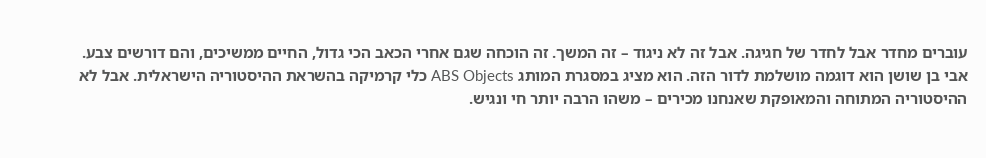עוברים מחדר אבל לחדר של חגיגה. אבל זה לא ניגוד – זה המשך. זה הוכחה שגם אחרי הכאב הכי גדול, החיים ממשיכים, והם דורשים צבע.
אבי בן שושן הוא דוגמה מושלמת לדור הזה. הוא מציג במסגרת המותג ABS Objects כלי קרמיקה בהשראת ההיסטוריה הישראלית. אבל לא ההיסטוריה המתוחה והמאופקת שאנחנו מכירים – משהו הרבה יותר חי ונגיש.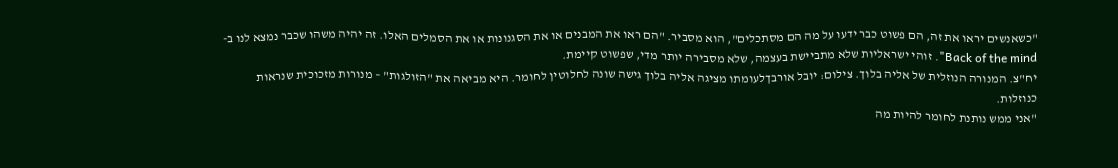"כשאנשים יראו את זה, הם פשוט כבר ידעו על מה הם מסתכלים", הוא מסביר. "הם ראו את המבנים או את הסגנונות או את הסמלים האלו. זה יהיה משהו שכבר נמצא לנו ב-Back of the mind". זוהי ישראליות שלא מתביישת בעצמה, שלא מסבירה יותר מדי, שפשוט קיימת.
יח"צ. המנורה הנוזלית של אליה בלוך. צילום: יובל אורבךלעומתו מציגה אליה בלוך גישה שונה לחלוטין לחומר. היא מביאה את "הזולגות" – מנורות מזכוכית שנראות כנוזלות.
"אני ממש נותנת לחומר להיות מה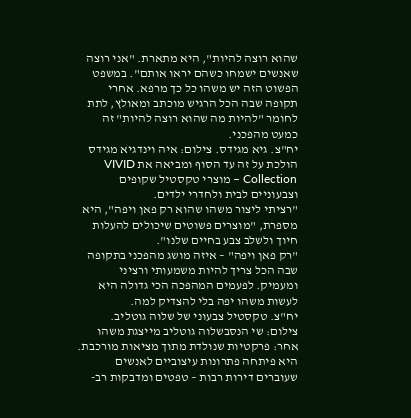שהוא רוצה להיות", היא מתארת. "אני רוצה שאנשים ישמחו כשהם יראו אותם". במשפט הפשוט הזה יש משהו כל כך מרפא. אחרי תקופה שבה הכל הרגיש מוכתב ומאולץ, לתת לחומר "להיות מה שהוא רוצה להיות" זה כמעט מהפכני.
יח"צ. גיא מגידס. צילום: איה וינדגיא מגידס הולכת על זה עד הסוף ומביאה את VIVID Collection – מוצרי טקסטיל שקופים וצבעוניים לבית ולחדרי ילדים.
"רציתי ליצור משהו שהוא רק פאן ויפה", היא מספרת, "מוצרים פשוטים שיכולים להעלות חיוך ולשלב צבע בחיים שלנו".
"רק פאן ויפה" – איזה מושג מהפכני בתקופה שבה הכל צריך להיות משמעותי ורציני ומעמיק. לפעמים המהפכה הכי גדולה היא לעשות משהו יפה בלי להצדיק למה.
יח"צ. טקסטיל צבעוני של שלוה גוטליב. צילום: שי הנסבשלוה גוטליב מייצגת משהו אחר: פרקטיות שנולדת מתוך מציאות מורכבת. היא פיתחה פתרונות עיצוביים לאנשים שעוברים דירות רבות – טפטים ומדבקות רב-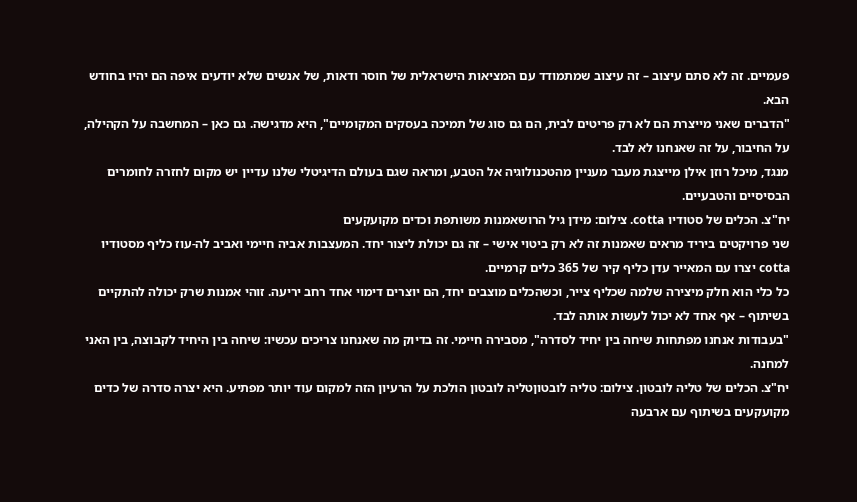פעמיים. זה לא סתם עיצוב – זה עיצוב שמתמודד עם המציאות הישראלית של חוסר ודאות, של אנשים שלא יודעים איפה הם יהיו בחודש הבא.
"הדברים שאני מייצרת הם לא רק פריטים לבית, הם גם סוג של תמיכה בעסקים המקומיים", היא מדגישה. גם כאן – המחשבה על הקהילה, על החיבור, על זה שאנחנו לא לבד.
מנגד, מיכל רוזן אילן מייצגת מעבר מעניין מהטכנולוגיה אל הטבע, ומראה שגם בעולם הדיגיטלי שלנו עדיין יש מקום לחזרה לחומרים הבסיסיים והטבעיים.
יח"צ. הכלים של סטודיו cotta. צילום: מידן גיל הרושאמנות משותפת וכדים מקועקעים
שני פרויקטים ביריד מראים שאמנות זה לא רק ביטוי אישי – זה גם יכולת ליצור יחד. המעצבות אביה חיימי ואביב לה-עוז כליף מסטודיו cotta יצרו עם המאייר עדן כליף קיר של 365 כלים קרמיים.
כל כלי הוא חלק מיצירה שלמה שכליף צייר, וכשהכלים מוצבים יחד, הם יוצרים דימוי אחד רחב יריעה. זוהי אמנות שרק יכולה להתקיים בשיתוף – אף אחד לא יכול לעשות אותה לבד.
"בעבודות אנחנו מפתחות שיחה בין יחיד לסדרה", מסבירה חיימי. זה בדיוק מה שאנחנו צריכים עכשיו: שיחה בין היחיד לקבוצה, בין האני למחנה.
יח"צ. הכלים של טליה לובטון. צילום: טליה לובטוןטליה לובטון הולכת על הרעיון הזה למקום עוד יותר מפתיע. היא יצרה סדרה של כדים מקועקעים בשיתוף עם ארבעה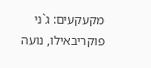מקעקעים: ג`ני פוקריבאילו, נועה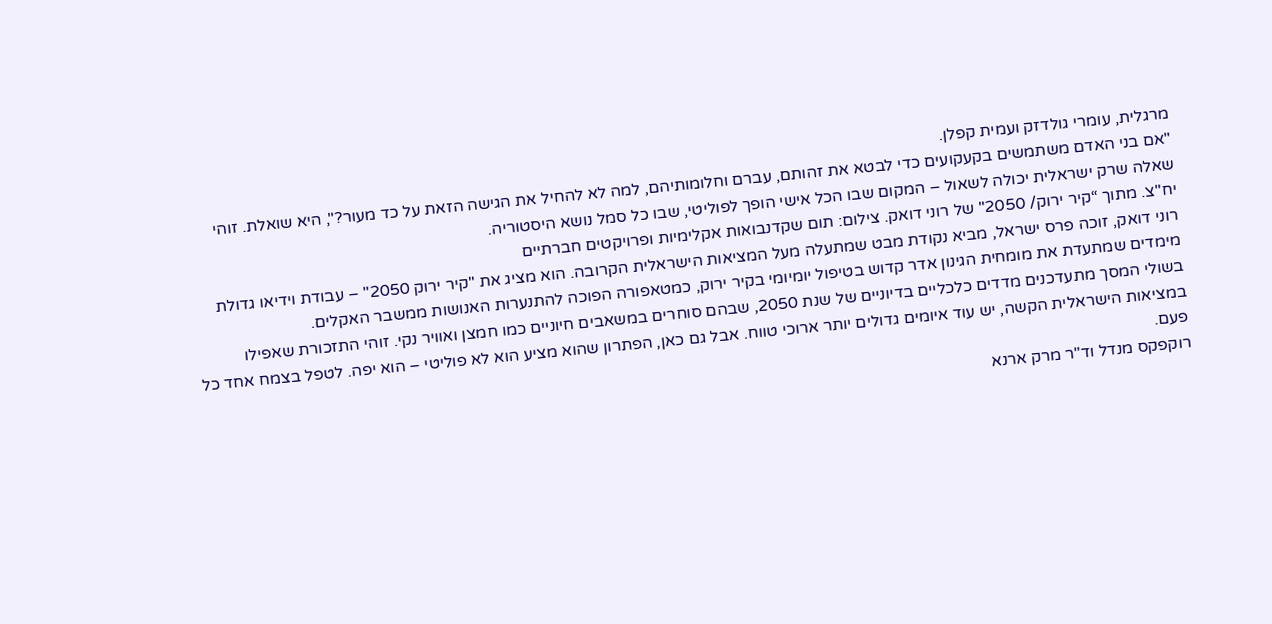מרגלית, עומרי גולדזק ועמית קפלן.
"אם בני האדם משתמשים בקעקועים כדי לבטא את זהותם, עברם וחלומותיהם, למה לא להחיל את הגישה הזאת על כד מעור?", היא שואלת. זוהי שאלה שרק ישראלית יכולה לשאול – המקום שבו הכל אישי הופך לפוליטי, שבו כל סמל נושא היסטוריה.
יח"צ. מתוך “קיר ירוק/ 2050" של רוני דואק. צילום: תום שקדנבואות אקלימיות ופרויקטים חברתיים
רוני דואק, זוכה פרס ישראל, מביא נקודת מבט שמתעלה מעל המציאות הישראלית הקרובה. הוא מציג את "קיר ירוק 2050" – עבודת וידיאו גדולת מימדים שמתעדת את מומחית הגינון אדר קדוש בטיפול יומיומי בקיר ירוק, כמטאפורה הפוכה להתנערות האנושות ממשבר האקלים.
בשולי המסך מתעדכנים מדדים כלכליים בדיוניים של שנת 2050, שבהם סוחרים במשאבים חיוניים כמו חמצן ואוויר נקי. זוהי התזכורת שאפילו במציאות הישראלית הקשה, יש עוד איומים גדולים יותר ארוכי טווח. אבל גם כאן, הפתרון שהוא מציע הוא לא פוליטי – הוא יפה. לטפל בצמח אחד כל פעם.
רוקפקס מנדל וד"ר מרק ארנא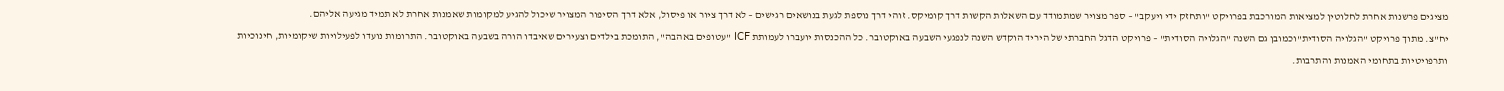מציגים פרשנות אחרת לחלוטין למציאות המורכבת בפרויקט "ותחזק ידי ויעקב" – ספר מצויר שמתמודד עם השאלות הקשות דרך קומיקס. זוהי דרך נוספת לגעת בנושאים רגישים – לא דרך ציור או פיסול, אלא דרך הסיפור המצויר שיכול להגיע למקומות שאמנות אחרת לא תמיד מגיעה אליהם.
יח"צ. מתוך פרויקט "הגלויה הסודית"וכמובן גם השנה "הגלויה הסודית" – פרויקט הדגל החברתי של היריד הוקדש השנה לנפגעי השבעה באוקטובר. כל ההכנסות יועברו לעמותת ICF "עטופים באהבה", התומכת בילדים וצעירים שאיבדו הורה בשבעה באוקטובר. התרומות נועדו לפעילויות שיקומיות, חינוכיות ותרפויטיות בתחומי האמנות והתרבות.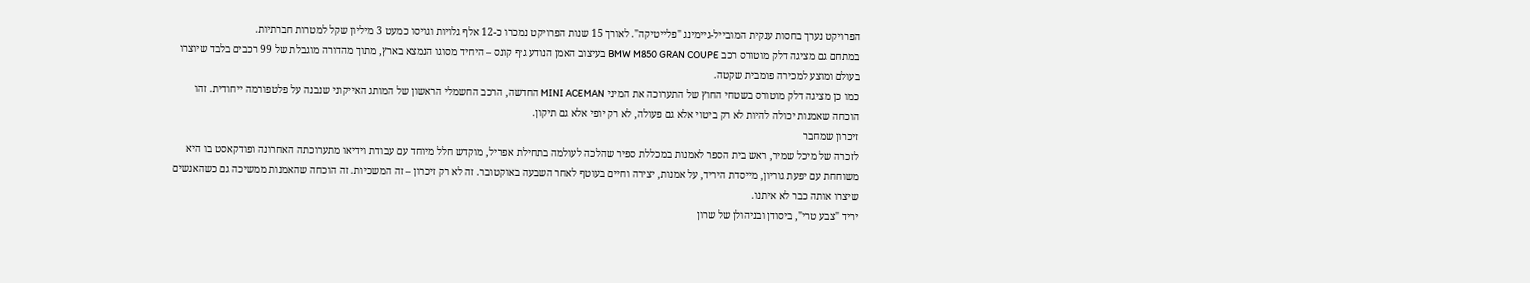הפרויקט נערך בחסות ענקית המובייל-גיימינג "פלייטיקה". לאורך 15 שנות הפרויקט נמכרו כ-12 אלף גלויות וגויסו כמעט 3 מיליון שקל למטרות חברתיות.
במתחם גם מציגה דלק מוטורס רכב BMW M850 GRAN COUPE בעיצוב האמן הנודע ג׳ף קונס – היחיד מסוגו הנמצא בארץ, מתוך מהדורה מוגבלת של 99 רכבים בלבד שיוצרו בעולם ומוצע למכירה פומבית שקטה.
כמו כן מציגה דלק מוטורס בשטחי החוץ של התערוכה את המיני MINI ACEMAN החדשה, הרכב החשמלי הראשון של המותג האייקוני שנבנה על פלטפורמה ייחודית. זהו הוכחה שאמנות יכולה להיות לא רק ביטוי אלא גם פעולה, לא רק יופי אלא גם תיקון.
זיכרון שמחבר
לזכרה של מיכל שמיר, ראש בית הספר לאמנות במכללת ספיר שהלכה לעולמה בתחילת אפריל, מוקדש חלל מיוחד עם עבודת וידיאו מתערוכתה האחרונה ופודקאסט בו היא משוחחת עם יפעת גוריון, מייסדת היריד, על אמנות, יצירה וחיים בעוטף לאחר השבעה באוקטובר. זה לא רק זיכרון – זה המשכיות. זה הוכחה שהאמנות ממשיכה גם כשהאנשים שיצרו אותה כבר לא איתנו.
יריד "צבע טרי", ביסודן ובניהולן של שרון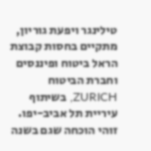טילינגר ויפעת גוריון, מתקיים בחסות קבוצת הראל ביטוח ופיננסים וחברת הביטוח ZURICH, בשיתוף עיריית תל אביב-יפו. זוהי הוכחה שגם בשנה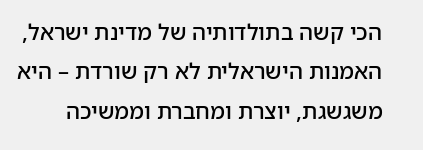הכי קשה בתולדותיה של מדינת ישראל, האמנות הישראלית לא רק שורדת – היא משגשגת, יוצרת ומחברת וממשיכה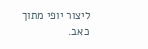ליצור יופי מתוך כאב.